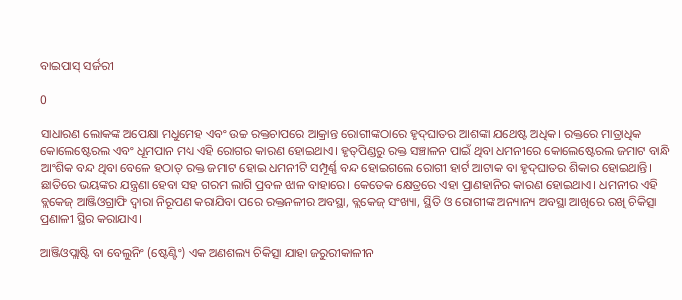ବାଇପାସ୍‍ ସର୍ଜରୀ

0

ସାଧାରଣ ଲୋକଙ୍କ ଅପେକ୍ଷା ମଧୁମେହ ଏବଂ ଉଚ୍ଚ ରକ୍ତଚାପରେ ଆକ୍ରାନ୍ତ ରୋଗୀଙ୍କଠାରେ ହୃଦ୍‍ଘାତର ଆଶଙ୍କା ଯଥେଷ୍ଟ ଅଧିକ। ରକ୍ତରେ ମାତ୍ରାଧିକ କୋଲେଷ୍ଟେରଲ ଏବଂ ଧୂମପାନ ମଧ୍ୟ ଏହି ରୋଗର କାରଣ ହୋଇଥାଏ। ହୃତ୍‍ପିଣ୍ଡରୁ ରକ୍ତ ସଞ୍ଚାଳନ ପାଇଁ ଥିବା ଧମନୀରେ କୋଲେଷ୍ଟେରଲ ଜମାଟ ବାନ୍ଧି ଆଂଶିକ ବନ୍ଦ ଥିବା ବେଳେ ହଠାତ୍‍ ରକ୍ତ ଜମାଟ ହୋଇ ଧମନୀଟି ସମ୍ପୂର୍ଣ୍ଣ ବନ୍ଦ ହୋଇଗଲେ ରୋଗୀ ହାର୍ଟ ଆଟାକ ବା ହୃଦ୍‍ଘାତର ଶିକାର ହୋଇଥାନ୍ତି। ଛାତିରେ ଭୟଙ୍କର ଯନ୍ତ୍ରଣା ହେବା ସହ ଗରମ ଲାଗି ପ୍ରବଳ ଝାଳ ବାହାରେ। କେତେକ କ୍ଷେତ୍ରରେ ଏହା ପ୍ରାଣହାନିର କାରଣ ହୋଇଥାଏ। ଧମନୀର ଏହି ବ୍ଲକେଜ୍‍ ଆଞ୍ଜିଓଗ୍ରାଫି ଦ୍ୱାରା ନିରୂପଣ କରାଯିବା ପରେ ରକ୍ତନଳୀର ଅବସ୍ଥା, ବ୍ଲକେଜ୍‍ ସଂଖ୍ୟା, ସ୍ଥିତି ଓ ରୋଗୀଙ୍କ ଅନ୍ୟାନ୍ୟ ଅବସ୍ଥା ଆଖିରେ ରଖି ଚିକିତ୍ସା ପ୍ରଣାଳୀ ସ୍ଥିର କରାଯାଏ।

ଆଞ୍ଜିଓପ୍ଲାଷ୍ଟି ବା ବେଲୁନିଂ (ଷ୍ଟେଣ୍ଟିଂ) ଏକ ଅଣଶଲ୍ୟ ଚିକିତ୍ସା ଯାହା ଜରୁରୀକାଳୀନ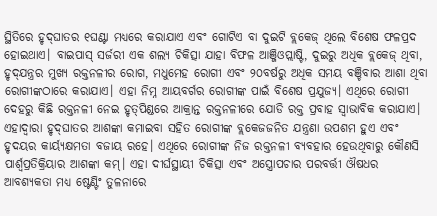ସ୍ଥିତିରେ ହୃଦ୍‍ଘାତର ୧ଘଣ୍ଟା ମଧ୍ୟରେ କରାଯାଏ ଏବଂ ଗୋଟିଏ ବା ଦୁଇଟି ବ୍ଲକେଜ୍‍ ଥିଲେ ବିଶେଷ ଫଳପ୍ରଦ ହୋଇଥାଏ। ବାଇପାସ୍‍ ସର୍ଜରୀ ଏକ ଶଲ୍ୟ ଚିକିତ୍ସା ଯାହା ବିଫଳ ଆଞ୍ଜିଓପ୍ଲାଷ୍ଟି, ଦୁଇରୁ ଅଧିକ ବ୍ଲକେଜ୍‍ ଥିବା, ହୃଦ୍‍ଯନ୍ତ୍ରର ମୁଖ୍ୟ ରକ୍ତନଳୀର ରୋଗ, ମଧୁମେହ ରୋଗୀ ଏବଂ ୨୦ବର୍ଷରୁ ଅଧିକ ସମୟ ବଞ୍ଚିବାର ଆଶା ଥିବା ରୋଗୀଙ୍କଠାରେ କରାଯାଏ। ଏହା ନିମ୍ନ ଆୟବର୍ଗର ରୋଗୀଙ୍କ ପାଇଁ ବିଶେଷ ପ୍ରଯୁଜ୍ୟ। ଏଥିରେ ରୋଗୀ ଦେହରୁ କିଛି ରକ୍ତନଳୀ ନେଇ ହୃତ୍‍ପିଣ୍ଡରେ ଆକ୍ରାନ୍ତ ରକ୍ତନଳୀରେ ଯୋଡି ରକ୍ତ ପ୍ରବାହ ସ୍ୱାଭାବିକ କରାଯାଏ। ଏହାଦ୍ୱାରା ହୃଦ୍‍ଘାତର ଆଶଙ୍କା କମାଇବା ସହିତ ରୋଗୀଙ୍କ ବ୍ଲକେଜଜନିତ ଯନ୍ତ୍ରଣା ଉପଶମ ହୁଏ ଏବଂ ହୃଦୟର କାର୍ୟ୍ୟକ୍ଷମତା ବଜାୟ ରହେ। ଏଥିରେ ରୋଗୀଙ୍କ ନିଜ ରକ୍ତନଳୀ ବ୍ୟବହାର ହେଉଥିବାରୁ କୌଣସି ପାର୍ଶ୍ବପ୍ରତିକ୍ରିୟାର ଆଶଙ୍କା କମ୍‍। ଏହା ଦୀର୍ଘସ୍ଥାୟୀ ଚିକିତ୍ସା ଏବଂ ଅସ୍ତ୍ରୋପଚାର ପରବର୍ତ୍ତୀ ଔଷଧର ଆବଶ୍ୟକତା ମଧ୍ୟ ଷ୍ଟେଣ୍ଟିଂ ତୁଳନାରେ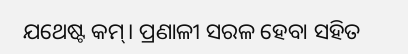ଯଥେଷ୍ଟ କମ୍‍। ପ୍ରଣାଳୀ ସରଳ ହେବା ସହିତ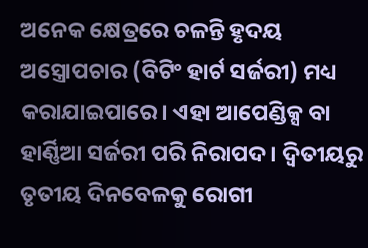ଅନେକ କ୍ଷେତ୍ରରେ ଚଳନ୍ତି ହୃଦୟ ଅସ୍ତ୍ରୋପଚାର (ବିଟିଂ ହାର୍ଟ ସର୍ଜରୀ) ମଧ୍ୟ କରାଯାଇପାରେ। ଏହା ଆପେଣ୍ଡିକ୍ସ ବା ହାର୍ଣ୍ଣିଆ ସର୍ଜରୀ ପରି ନିରାପଦ। ଦ୍ୱିତୀୟରୁ ତୃତୀୟ ଦିନବେଳକୁ ରୋଗୀ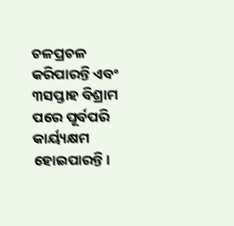ଚଳପ୍ରଚଳ କରିପାରନ୍ତି ଏବଂ ୩ସପ୍ତାହ ବିଶ୍ରାମ ପରେ ପୂର୍ବପରି କାର୍ୟ୍ୟକ୍ଷମ ହୋଇପାରନ୍ତି।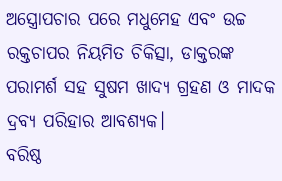ଅସ୍ତ୍ରୋପଚାର ପରେ ମଧୁମେହ ଏବଂ ଉଚ୍ଚ ରକ୍ତଚାପର ନିୟମିତ ଚିକିତ୍ସା, ଡାକ୍ତରଙ୍କ ପରାମର୍ଶ ସହ ସୁଷମ ଖାଦ୍ୟ ଗ୍ରହଣ ଓ ମାଦକ ଦ୍ରବ୍ୟ ପରିହାର ଆବଶ୍ୟକ।
ବରିଷ୍ଠ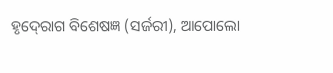ହୃଦ୍‍ରୋଗ ବିଶେଷଜ୍ଞ (ସର୍ଜରୀ), ଆପୋଲୋ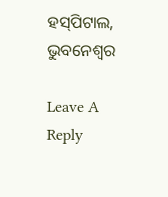ହସ୍‍ପିଟାଲ, ଭୁବନେଶ୍ୱର

Leave A Reply